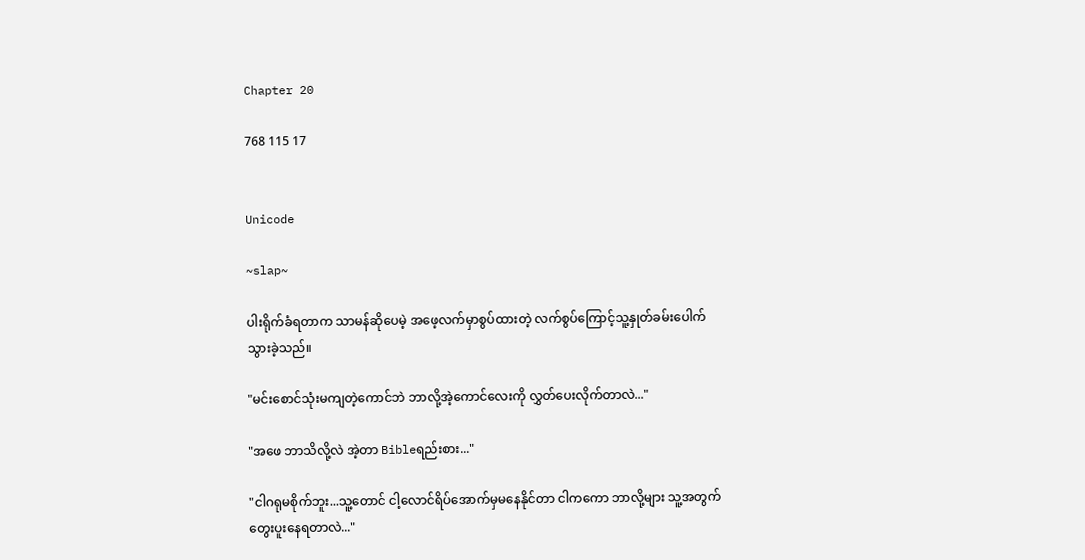Chapter 20

768 115 17


Unicode

~slap~

ပါးရိုက်ခံရတာက သာမန်ဆိုပေမဲ့ အဖေ့လက်မှာစွပ်ထားတဲ့ လက်စွပ်ကြောင့်သူ့နှုတ်ခမ်းပေါက်သွားခဲ့သည်။

"မင်းစောင်သုံးမကျတဲ့ကောင်ဘဲ ဘာလို့အဲ့ကောင်လေးကို လွှတ်ပေးလိုက်တာလဲ..."

"အဖေ ဘာသိလို့လဲ အဲ့တာ Bibleရည်းစား..."

"ငါဂရုမစိုက်ဘူး...သူ့တောင် ငါ့လောင်ရိပ်အောက်မှမနေနိုင်တာ ငါကကော ဘာလို့များ သူ့အတွက်တွေးပူးနေရတာလဲ..."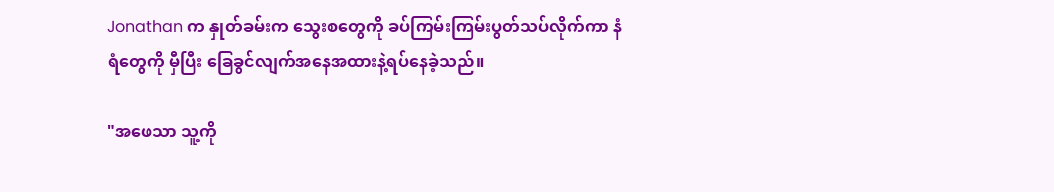Jonathan က နှုတ်ခမ်းက သွေးစတွေကို ခပ်ကြမ်းကြမ်းပွတ်သပ်လိုက်ကာ နံရံတွေကို မှီပြီး ခြေခွင်လျက်အနေအထားနဲ့ရပ်နေခဲ့သည်။

"အဖေသာ သူ့ကို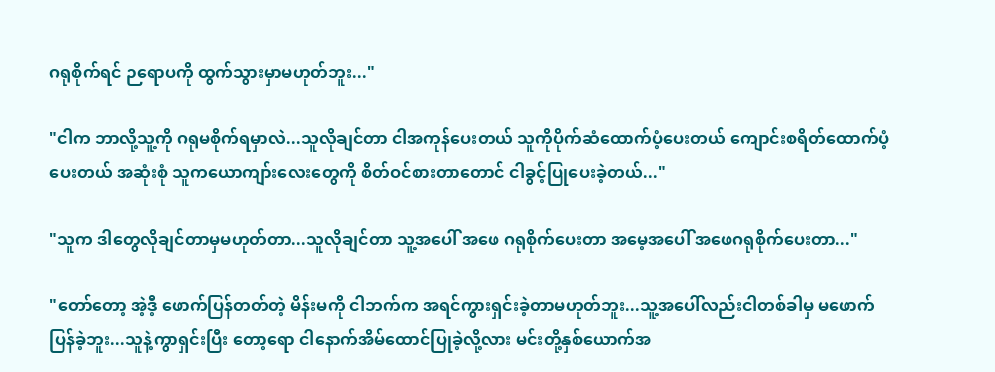ဂရုစိုက်ရင် ဉရောပကို ထွက်သွားမှာမဟုတ်ဘူး..."

"ငါက ဘာလို့သူ့ကို ဂရုမစိုက်ရမှာလဲ...သူလိုချင်တာ ငါအကုန်ပေးတယ် သူကိုပိုက်ဆံထောက်ပံ့ပေးတယ် ကျောင်းစရိတ်ထောက်ပံ့ပေးတယ် အဆုံးစုံ သူကယောကျာ်းလေးတွေကို စိတ်ဝင်စားတာတောင် ငါခွင့်ပြုပေးခဲ့တယ်..."

"သူက ဒါတွေလိုချင်တာမှမဟုတ်တာ...သူလိုချင်တာ သူ့အပေါ် အဖေ ဂရုစိုက်ပေးတာ အမေ့အပေါ် အဖေဂရုစိုက်ပေးတာ..."

"တော်တော့ အဲ့ဒီ့‌ ဖောက်ပြန်တတ်တဲ့ မိန်းမကို ငါဘက်က အရင်ကွားရှင်းခဲ့တာမဟုတ်ဘူး...သူ့အပေါ်လည်းငါတစ်ခါမှ မဖောက်ပြန်ခဲ့ဘူး...သူနဲ့ကွာရှင်းပြီး တော့ရော ငါနောက်အိမ်ထောင်ပြုခဲ့လို့လား မင်းတို့နှစ်ယောက်အ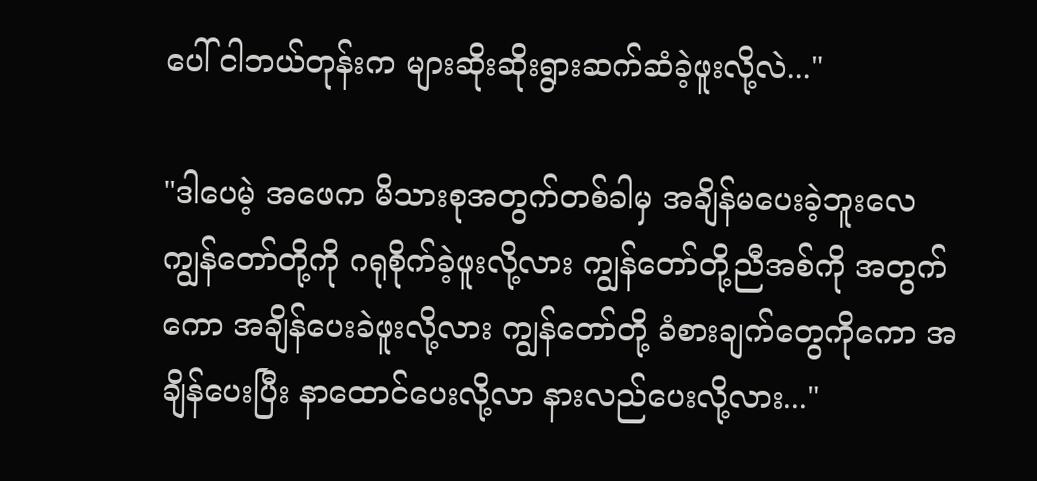ပေါ် ငါဘယ်တုန်းက များဆိုးဆိုးရွားဆက်ဆံခဲ့ဖူးလို့လဲ..."

"ဒါပေမဲ့ အဖေက မိသားစုအတွက်တစ်ခါမှ အချိန်မပေးခဲ့ဘူးလေ ကျွန်တော်တို့ကို ဂရုစိုက်ခဲ့ဖူးလို့လား ကျွန်တော်‌တို့ညီအစ်ကို အတွက်ကော အချိန်ပေးခဲဖူးလို့လား ကျွန်တော်တို့ ခံစားချက်တွေကိုကော အချိန်ပေးပြီး နာထောင်ပေးလို့လာ နားလည်ပေးလို့လား..."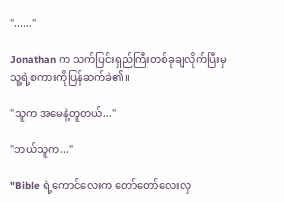"......"

Jonathan က သက်ပြင်းရှည်ကြီးတစ်ခုချလိုက်ပြီးမှ သူ့ရဲ့စကားကိုပြန်ဆက်ခဲ၏။

"သူက အမေနဲ့တူတယ်..."

"ဘယ်သူက..."

"Bible ရဲ့ကောင်လေးက တော်တော်လေးလှ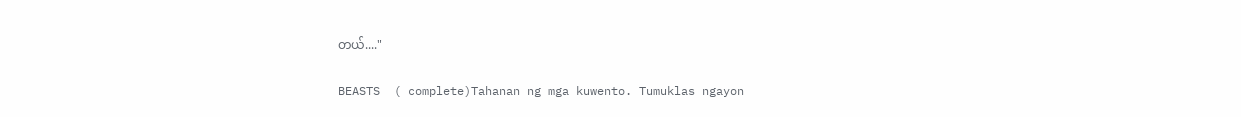တယ်...."

BEASTS  ( complete)Tahanan ng mga kuwento. Tumuklas ngayon